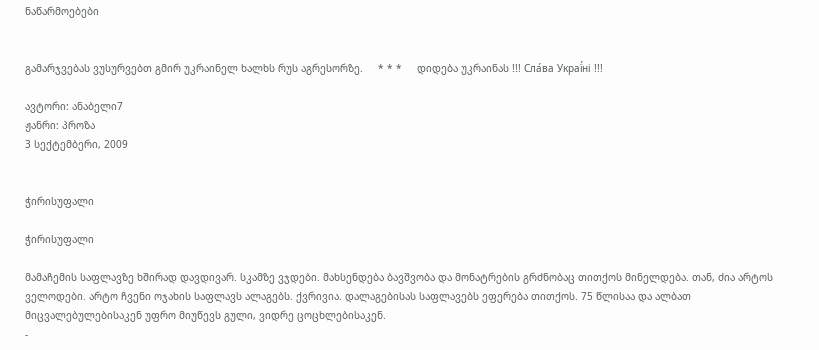ნაწარმოებები


გამარჯვებას ვუსურვებთ გმირ უკრაინელ ხალხს რუს აგრესორზე.     * * *     დიდება უკრაინას !!! Сла́ва Украї́ні !!!

ავტორი: ანაბელი7
ჟანრი: პროზა
3 სექტემბერი, 2009


ჭირისუფალი

ჭირისუფალი

მამაჩემის საფლავზე ხშირად დავდივარ. სკამზე ვჯდები. მახსენდება ბავშვობა და მონატრების გრძნობაც თითქოს მინელდება. თან, ძია არტოს ველოდები. არტო ჩვენი ოჯახის საფლავს ალაგებს. ქვრივია. დალაგებისას საფლავებს ეფერება თითქოს. 75 წლისაა და ალბათ მიცვალებულებისაკენ უფრო მიუწევს გული, ვიდრე ცოცხლებისაკენ.
-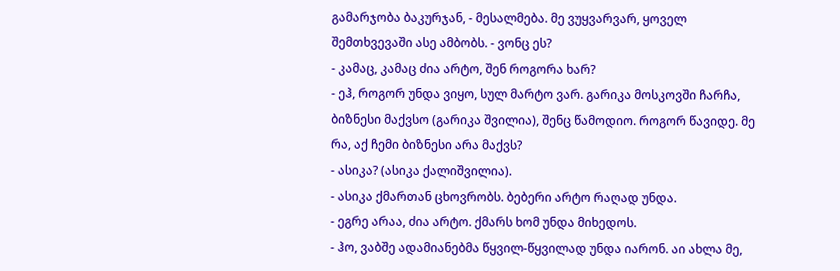გამარჯობა ბაკურჯან, - მესალმება. მე ვუყვარვარ, ყოველ შემთხვევაში ასე ამბობს. - ვონც ეს?
- კამაც, კამაც ძია არტო, შენ როგორა ხარ?
- ეჰ, როგორ უნდა ვიყო, სულ მარტო ვარ. გარიკა მოსკოვში ჩარჩა, ბიზნესი მაქვსო (გარიკა შვილია), შენც წამოდიო. როგორ წავიდე. მე რა, აქ ჩემი ბიზნესი არა მაქვს?
- ასიკა? (ასიკა ქალიშვილია).
- ასიკა ქმართან ცხოვრობს. ბებერი არტო რაღად უნდა.
- ეგრე არაა, ძია არტო. ქმარს ხომ უნდა მიხედოს.
- ჰო, ვაბშე ადამიანებმა წყვილ-წყვილად უნდა იარონ. აი ახლა მე,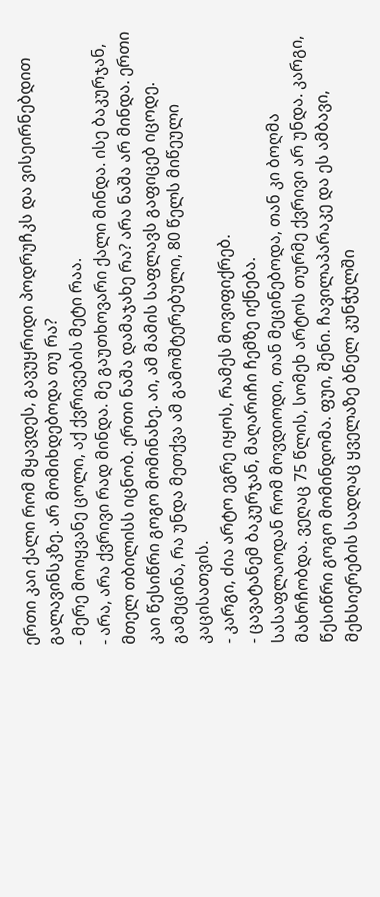ერთი კაი ქალი რომ მყავდეს, გავუყრიდი პოდრუჩკს და ვისეირნებდით გალავინსკზე. არ მომიხდებოდა თუ რა?
- მერე მოიყვანე ცოლი, აქ ქვრივების მეტი რაა.
- არა, არა ქვრივი რად მინდა. მე გაუთხოვარი ქალი მინდა. ისე ბაკურჯან, მთელ თბილისს იცნობ. ერთი ნაშა დამაჯახე რა? არა ნაშა არ მინდა. ერთი კაი წესიწრი გოგო მომინახე. აი, ამ მამის საფლავს გაფიცებ იცოდე.
გამეცინა, რა უნდა მეთქვა ამ გამოშტერებული, 80 წელს მიწეული კაცისათვის.
- კარგი, ძია არტო ეგრე იყოს, რამეს მოვიფიქრებ.
- ცავატანემ ბაკურჯან, მაღარიჩი ჩემზე იქნება.
სასაფლაოდან რომ მოვდიოდი, თან მეცინებოდა, თან კი ბოღმა მახრჩობდა. ვეღაც 75 წლის, სომეხ არტოს თურმე ქვრივი არ უნდა. კარგი, წესიწრი გოგო მომინდომა. ფუი, შენი. ჩავილაპარაკე და ეს ამბავი, მეხსიერების სადღაც ყველაზე ბნელ კუნჭულში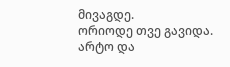მივაგდე.
ორიოდე თვე გავიდა. არტო და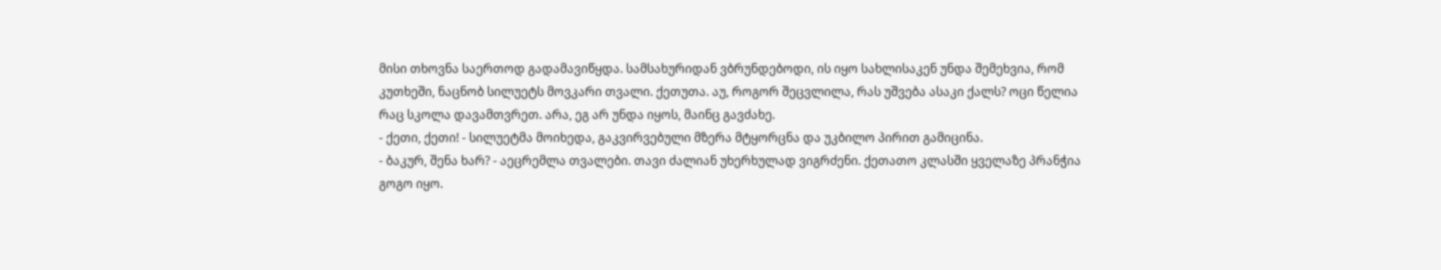მისი თხოვნა საერთოდ გადამავიწყდა. სამსახურიდან ვბრუნდებოდი, ის იყო სახლისაკენ უნდა შემეხვია, რომ კუთხეში, ნაცნობ სილუეტს მოვკარი თვალი. ქეთუთა. აუ, როგორ შეცვლილა, რას უშვება ასაკი ქალს? ოცი წელია რაც სკოლა დავამთვრეთ. არა, ეგ არ უნდა იყოს, მაინც გავძახე.
- ქეთი, ქეთი! - სილუეტმა მოიხედა, გაკვირვებული მზერა მტყორცნა და უკბილო პირით გამიცინა.
- ბაკურ, შენა ხარ? - აეცრემლა თვალები. თავი ძალიან უხერხულად ვიგრძენი. ქეთათო კლასში ყველაზე პრანჭია გოგო იყო.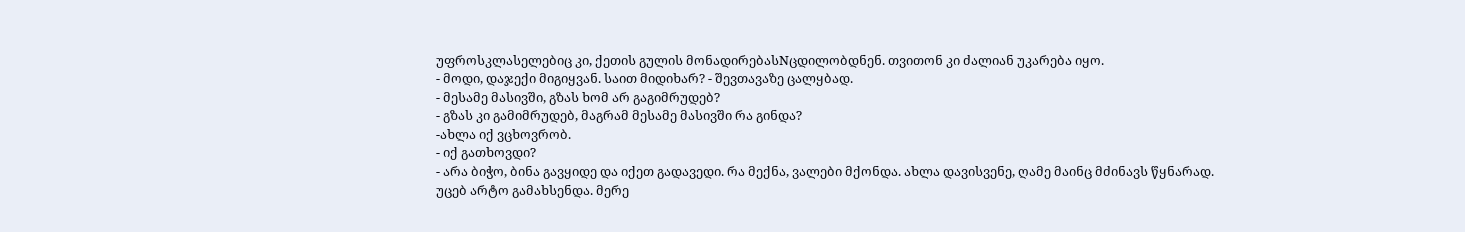უფროსკლასელებიც კი, ქეთის გულის მონადირებასNცდილობდნენ. თვითონ კი ძალიან უკარება იყო.
- მოდი, დაჯექი მიგიყვან. საით მიდიხარ? - შევთავაზე ცალყბად.
- მესამე მასივში, გზას ხომ არ გაგიმრუდებ?
- გზას კი გამიმრუდებ, მაგრამ მესამე მასივში რა გინდა?
-ახლა იქ ვცხოვრობ.
- იქ გათხოვდი?
- არა ბიჭო, ბინა გავყიდე და იქეთ გადავედი. რა მექნა, ვალები მქონდა. ახლა დავისვენე, ღამე მაინც მძინავს წყნარად.
უცებ არტო გამახსენდა. მერე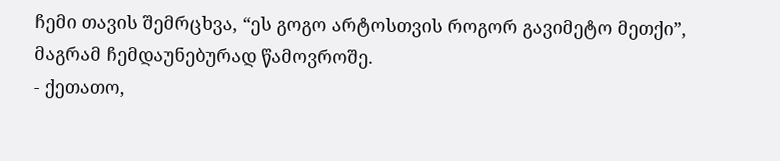ჩემი თავის შემრცხვა, “ეს გოგო არტოსთვის როგორ გავიმეტო მეთქი”, მაგრამ ჩემდაუნებურად წამოვროშე.
- ქეთათო,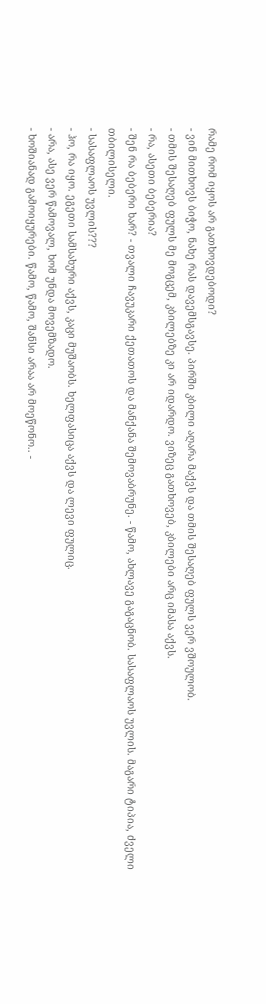რამე რომ იყოს არ გათხოვდებოდი?
- ვინ მითხოვს ბიჭო, ნახე რას დავემსგავსე. პირში კბილი აღარა მაქვს და თმის შესაღებ ფულს ვერ ვშოულობ.
- თმის შესაღებ ფულს მე მოგცემ, კბილებზე კი არ იდარდო. ვიზეც გათხოვებ, კბილები არც იმასა აქვს.
- რა, ასეთი ბებერია?
- შენ რა ბებერი ხარ? - თვალი ჩავუკარი ქეთათოს და მანქანა შემოვაბრუნე. - წამო, ახლავე გაგაცნობ. სასაფლაოს უვლის. მაგარი ტიპია, ძველი თბილისელი.
- სასაფლაოს უვლის???
- ჰო, რა იყო. ეგეთი სამსახური აქვს, კაცი მუშაობს. ხელფასიცა აქვს და ლევი ფულიც.
- არა, ასე ვერ წამოვალ, ხომ უნდა მოვემზადო.
- ხოშიანად გამოიყურები. წამო, წამო, შანსი არაა არ მოეწონო.. -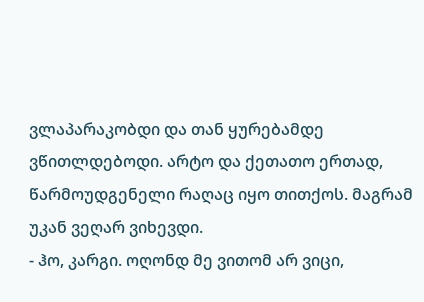ვლაპარაკობდი და თან ყურებამდე ვწითლდებოდი. არტო და ქეთათო ერთად, წარმოუდგენელი რაღაც იყო თითქოს. მაგრამ უკან ვეღარ ვიხევდი.
- ჰო, კარგი. ოღონდ მე ვითომ არ ვიცი,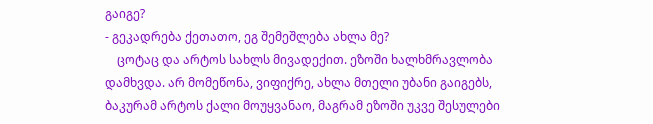გაიგე?
- გეკადრება ქეთათო, ეგ შემეშლება ახლა მე?
    ცოტაც და არტოს სახლს მივადექით. ეზოში ხალხმრავლობა დამხვდა. არ მომეწონა, ვიფიქრე, ახლა მთელი უბანი გაიგებს, ბაკურამ არტოს ქალი მოუყვანაო, მაგრამ ეზოში უკვე შესულები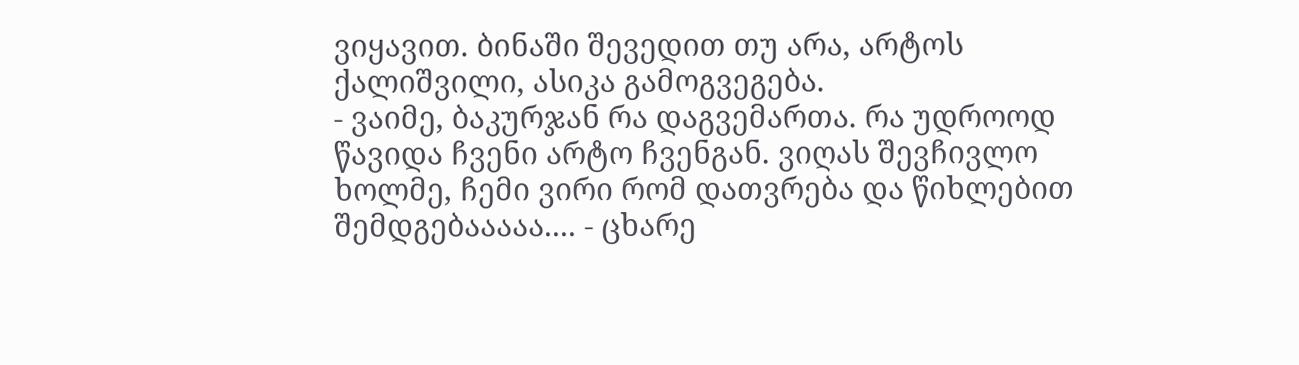ვიყავით. ბინაში შევედით თუ არა, არტოს ქალიშვილი, ასიკა გამოგვეგება.
- ვაიმე, ბაკურჯან რა დაგვემართა. რა უდროოდ წავიდა ჩვენი არტო ჩვენგან. ვიღას შევჩივლო ხოლმე, ჩემი ვირი რომ დათვრება და წიხლებით შემდგებააააა.... - ცხარე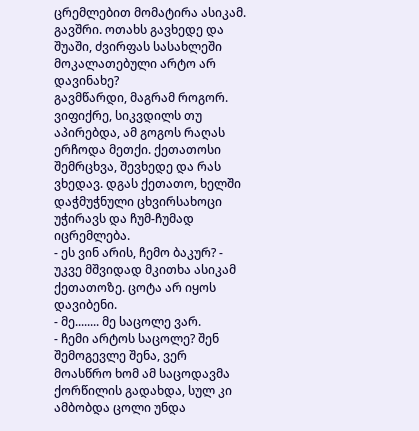ცრემლებით მომატირა ასიკამ. გავშრი. ოთახს გავხედე და შუაში, ძვირფას სასახლეში მოკალათებული არტო არ დავინახე?
გავმწარდი, მაგრამ როგორ. ვიფიქრე, სიკვდილს თუ აპირებდა, ამ გოგოს რაღას ერჩოდა მეთქი. ქეთათოსი შემრცხვა, შევხედე და რას ვხედავ. დგას ქეთათო, ხელში დაჭმუჭნული ცხვირსახოცი უჭირავს და ჩუმ-ჩუმად იცრემლება.
- ეს ვინ არის, ჩემო ბაკურ? - უკვე მშვიდად მკითხა ასიკამ ქეთათოზე. ცოტა არ იყოს დავიბენი.
- მე........ მე საცოლე ვარ.
- ჩემი არტოს საცოლე? შენ შემოგევლე შენა, ვერ მოასწრო ხომ ამ საცოდავმა ქორწილის გადახდა, სულ კი ამბობდა ცოლი უნდა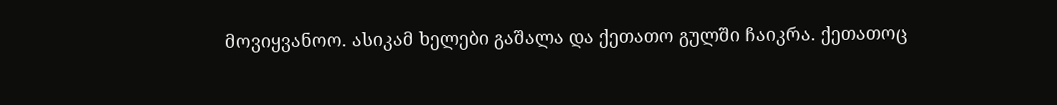მოვიყვანოო. ასიკამ ხელები გაშალა და ქეთათო გულში ჩაიკრა. ქეთათოც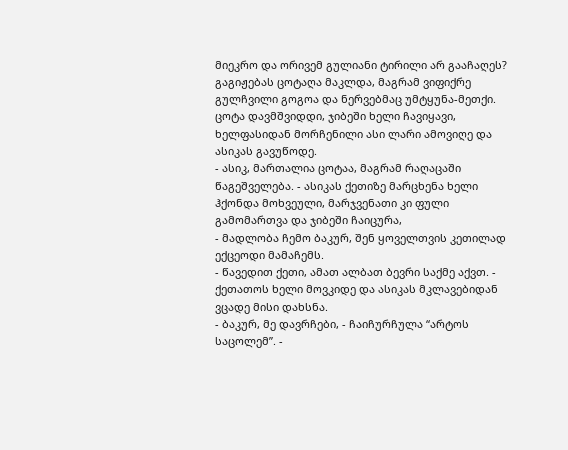მიეკრო და ორივემ გულიანი ტირილი არ გააჩაღეს? გაგიჟებას ცოტაღა მაკლდა, მაგრამ ვიფიქრე გულჩვილი გოგოა და ნერვებმაც უმტყუნა-მეთქი. ცოტა დავმშვიდდი, ჯიბეში ხელი ჩავიყავი, ხელფასიდან მორჩენილი ასი ლარი ამოვიღე და ასიკას გავუწოდე.
- ასიკ, მართალია ცოტაა, მაგრამ რაღაცაში წაგეშველება. - ასიკას ქეთიზე მარცხენა ხელი ჰქონდა მოხვეული, მარჯვენათი კი ფული გამომართვა და ჯიბეში ჩაიცურა,
- მადლობა ჩემო ბაკურ, შენ ყოველთვის კეთილად ექცეოდი მამაჩემს.
- წავედით ქეთი, ამათ ალბათ ბევრი საქმე აქვთ. - ქეთათოს ხელი მოვკიდე და ასიკას მკლავებიდან ვცადე მისი დახსნა.
- ბაკურ, მე დავრჩები, - ჩაიჩურჩულა “არტოს საცოლემ”. -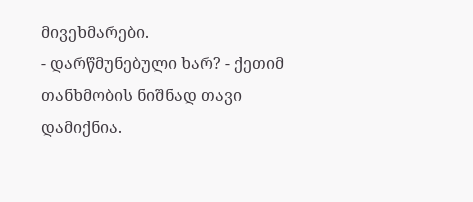მივეხმარები.
- დარწმუნებული ხარ? - ქეთიმ თანხმობის ნიშნად თავი დამიქნია.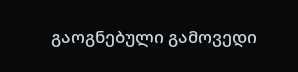გაოგნებული გამოვედი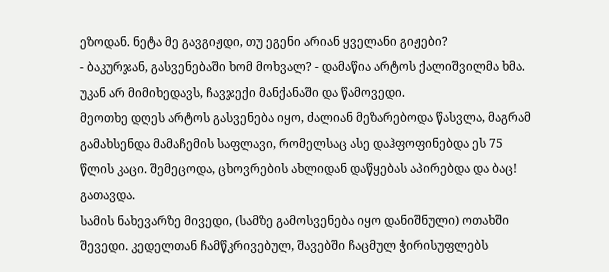ეზოდან. ნეტა მე გავგიჟდი, თუ ეგენი არიან ყველანი გიჟები?
- ბაკურჯან, გასვენებაში ხომ მოხვალ? - დამაწია არტოს ქალიშვილმა ხმა. უკან არ მიმიხედავს, ჩავჯექი მანქანაში და წამოვედი.
მეოთხე დღეს არტოს გასვენება იყო, ძალიან მეზარებოდა წასვლა, მაგრამ გამახსენდა მამაჩემის საფლავი, რომელსაც ასე დაჰფოფინებდა ეს 75 წლის კაცი. შემეცოდა, ცხოვრების ახლიდან დაწყებას აპირებდა და ბაც! გათავდა.
სამის ნახევარზე მივედი, (სამზე გამოსვენება იყო დანიშნული) ოთახში შევედი. კედელთან ჩამწკრივებულ, შავებში ჩაცმულ ჭირისუფლებს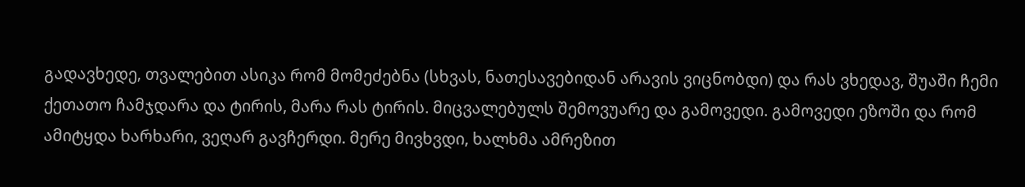გადავხედე, თვალებით ასიკა რომ მომეძებნა (სხვას, ნათესავებიდან არავის ვიცნობდი) და რას ვხედავ, შუაში ჩემი ქეთათო ჩამჯდარა და ტირის, მარა რას ტირის. მიცვალებულს შემოვუარე და გამოვედი. გამოვედი ეზოში და რომ ამიტყდა ხარხარი, ვეღარ გავჩერდი. მერე მივხვდი, ხალხმა ამრეზით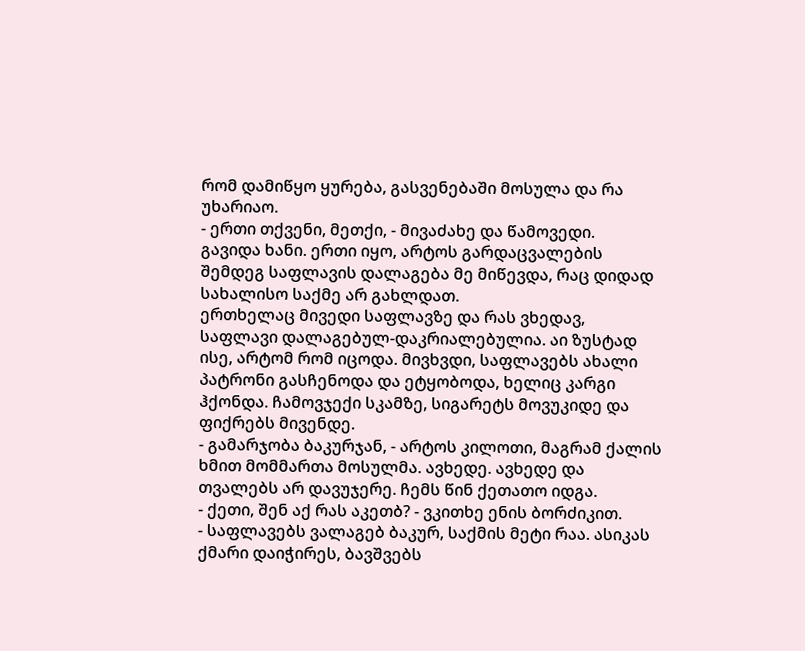რომ დამიწყო ყურება, გასვენებაში მოსულა და რა უხარიაო.
- ერთი თქვენი, მეთქი, - მივაძახე და წამოვედი.
გავიდა ხანი. ერთი იყო, არტოს გარდაცვალების შემდეგ საფლავის დალაგება მე მიწევდა, რაც დიდად სახალისო საქმე არ გახლდათ.
ერთხელაც მივედი საფლავზე და რას ვხედავ, საფლავი დალაგებულ-დაკრიალებულია. აი ზუსტად ისე, არტომ რომ იცოდა. მივხვდი, საფლავებს ახალი პატრონი გასჩენოდა და ეტყობოდა, ხელიც კარგი ჰქონდა. ჩამოვჯექი სკამზე, სიგარეტს მოვუკიდე და ფიქრებს მივენდე.
- გამარჯობა ბაკურჯან, - არტოს კილოთი, მაგრამ ქალის ხმით მომმართა მოსულმა. ავხედე. ავხედე და თვალებს არ დავუჯერე. ჩემს წინ ქეთათო იდგა.
- ქეთი, შენ აქ რას აკეთბ? - ვკითხე ენის ბორძიკით.
- საფლავებს ვალაგებ ბაკურ, საქმის მეტი რაა. ასიკას ქმარი დაიჭირეს, ბავშვებს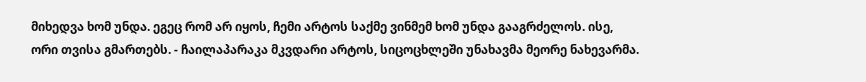მიხედვა ხომ უნდა. ეგეც რომ არ იყოს, ჩემი არტოს საქმე ვინმემ ხომ უნდა გააგრძელოს. ისე, ორი თვისა გმართებს. - ჩაილაპარაკა მკვდარი არტოს, სიცოცხლეში უნახავმა მეორე ნახევარმა.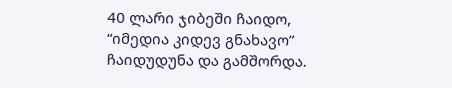40 ლარი ჯიბეში ჩაიდო, “იმედია კიდევ გნახავო” ჩაიდუდუნა და გამშორდა.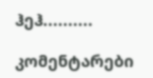ჰეჰ..........

კომენტარები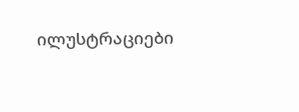ილუსტრაციები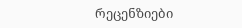რეცენზიები